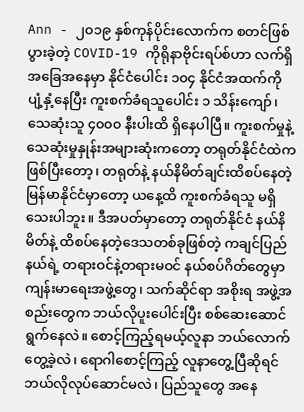Ann - ၂၀၁၉ နှစ်ကုန်ပိုင်းလောက်က စတင်ဖြစ်ပွားခဲ့တဲ့ COVID-19 ကိုရိုနာဗိုင်းရပ်စ်ဟာ လက်ရှိအခြေအနေမှာ နိုင်ငံပေါင်း ၁၀၄ နိုင်ငံအထက်ကို ပျံ့နှံ့နေပြီး ကူးစက်ခံရသူပေါင်း ၁ သိန်းကျော်၊ သေဆုံးသူ ၄၀၀၀ နီးပါးထိ ရှိနေပါပြီ။ ကူးစက်မှုနဲ့ သေဆုံးမှုနှုန်းအများဆုံးကတော့ တရုတ်နိုင်ငံထဲက ဖြစ်ပြီးတော့၊ တရုတ်နဲ့ နယ်နိမိတ်ချင်းထိစပ်နေတဲ့ မြန်မာနိုင်ငံမှာတော့ ယနေ့ထိ ကူးစက်ခံရသူ မရှိသေးပါဘူး။ ဒီအပတ်မှာတော့ တရုတ်နိုင်ငံ နယ်နိမိတ်နဲ့ ထိစပ်နေတဲ့ဒေသတစ်ခုဖြစ်တဲ့ ကချင်ပြည်နယ်ရဲ့ တရားဝင်နဲ့တရားမဝင် နယ်စပ်ဂိတ်တွေမှာ ကျန်းမာရေးအဖွဲ့တွေ၊ သက်ဆိုင်ရာ အစိုးရ အဖွဲ့အစည်းတွေက ဘယ်လိုပူးပေါင်းပြီး စစ်ဆေးဆောင်ရွက်နေလဲ။ စောင့်ကြည့်ရမယ့်လူနာ ဘယ်လောက်တွေ့ခဲ့လဲ၊ ရောဂါစောင့်ကြည့် လူနာတွေ့ပြီဆိုရင် ဘယ်လိုလုပ်ဆောင်မလဲ၊ ပြည်သူတွေ အနေ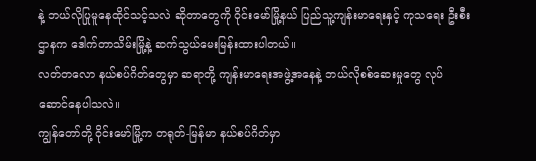နဲ့ ဘယ်လိုပြုမူနေထိုင်သင့်သလဲ ဆိုတာတွေကို ဝိုင်းမော်မြို့နယ် ပြည်သူ့ကျန်းမာရေးနှင့် ကုသရေး ဦးစီးဌာနက ဒေါက်တာသိမ်းမြို့နဲ့ ဆက်သွယ်မေးမြန်းထားပါတယ်။
လတ်တလော နယ်စပ်ဂိတ်တွေမှာ ဆရာတို့ ကျန်းမာရေးအဖွဲ့အနေနဲ့ ဘယ်လိုစစ်ဆေးမှုတွေ လုပ်ဆောင်နေပါသလဲ။
ကျွန်တော်တို့ ဝိုင်းမော်မြို့က တရုတ်-မြန်မာ နယ်စပ်ဂိတ်မှာ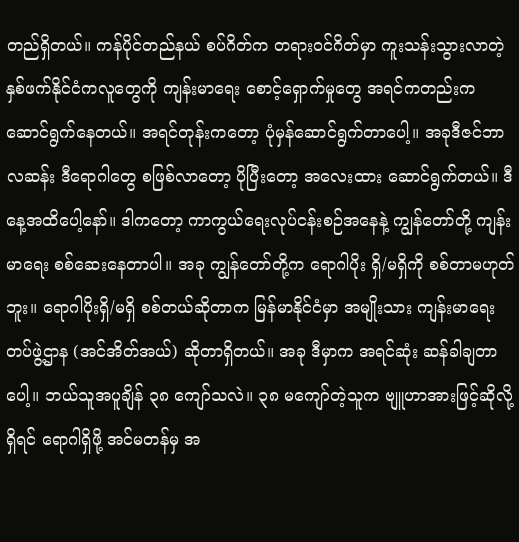တည်ရှိတယ်။ ကန်ပိုင်တည်နယ် စပ်ဂိတ်က တရားဝင်ဂိတ်မှာ ကူးသန်းသွားလာတဲ့ နှစ်ဖက်နိုင်ငံကလူတွေကို ကျန်းမာရေး စောင့်ရှောက်မှုတွေ အရင်ကတည်းက ဆောင်ရွက်နေတယ်။ အရင်တုန်းကတော့ ပုံမှန်ဆောင်ရွက်တာပေါ့။ အခုဒီဇင်ဘာလဆန်း ဒီရောဂါတွေ စဖြစ်လာတော့ ပိုပြီးတော့ အလေးထား ဆောင်ရွက်တယ်။ ဒီနေ့အထိပေါ့နော်။ ဒါကတော့ ကာကွယ်ရေးလုပ်ငန်းစဉ်အနေနဲ့ ကျွန်တော်တို့ ကျန်းမာရေး စစ်ဆေးနေတာပါ။ အခု ကျွန်တော်တို့က ရောဂါပိုး ရှိ/မရှိကို စစ်တာမဟုတ်ဘူး။ ရောဂါပိုးရှိ/မရှိ စစ်တယ်ဆိုတာက မြန်မာနိုင်ငံမှာ အမျိုးသား ကျန်းမာရေး တပ်ဖွဲ့ဌာန (အင်အိတ်အယ်) ဆိုတာရှိတယ်။ အခု ဒီမှာက အရင်ဆုံး ဆန်ခါချတာပေါ့။ ဘယ်သူအပူချိန် ၃၈ ကျော်သလဲ။ ၃၈ မကျော်တဲ့သူက ဗျူဟာအားဖြင့်ဆိုလို့ရှိရင် ရောဂါရှိဖို့ အင်မတန်မှ အ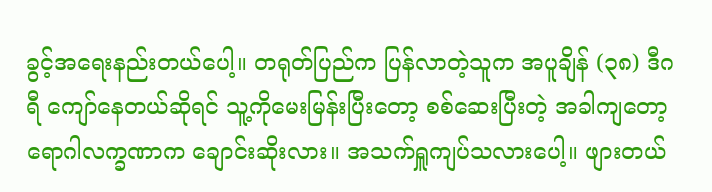ခွင့်အရေးနည်းတယ်ပေါ့။ တရုတ်ပြည်က ပြန်လာတဲ့သူက အပူချိန် (၃၈) ဒီဂရီ ကျော်နေတယ်ဆိုရင် သူ့ကိုမေးမြန်းပြီးတော့ စစ်ဆေးပြီးတဲ့ အခါကျတော့ ရောဂါလက္ခဏာက ချောင်းဆိုးလား။ အသက်ရှူကျပ်သလားပေါ့။ ဖျားတယ်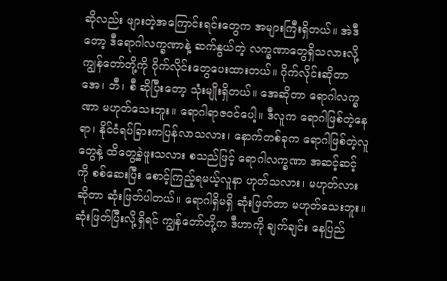ဆိုလည်း ဖျားတဲ့အကြောင်းရင်းတွေက အများကြီးရှိတယ်။ အဲဒီတော့ ဒီရောဂါလက္ခဏာနဲ့ ဆက်နွယ်တဲ့ လက္ခဏာတွေရှိသလားလို့ ကျွန်တော်တို့ကို ဂိုက်လိုင်းတွေပေးထားတယ်။ ဂိုက်လိုင်းဆိုတာ အေ၊ ဘီ၊ စီ ဆိုပြီးတော့ သုံးမျိုးရှိတယ်။ အေဆိုတာ ရောဂါလက္ခဏာ မဟုတ်သေးဘူး။ ရောဂါရာဇဝင်ပေါ့။ ဒီလူက ရောဂါဖြစ်တဲ့နေရာ၊ နိုင်ငံရပ်ခြားကပြန်လာသလား၊ နောက်တစ်ခုက ရောဂါဖြစ်တဲ့လူတွေနဲ့ ထိတွေ့ခဲ့ဖူးသလား စသည်ဖြင့် ရောဂါလက္ခဏာ အဆင့်ဆင့်ကို စစ်ဆေးပြီး စောင့်ကြည့်ရမယ့်လူနာ ဟုတ်သလား၊ မဟုတ်လားဆိုတာ ဆုံးဖြတ်ပါတယ်။ ရောဂါရှိမရှိ ဆုံးဖြတ်တာ မဟုတ်သေးဘူး။ ဆုံးဖြတ်ပြီးလို့ရှိရင် ကျွန်တော်တို့က ဒီဟာကို ချက်ချင်း နေပြည်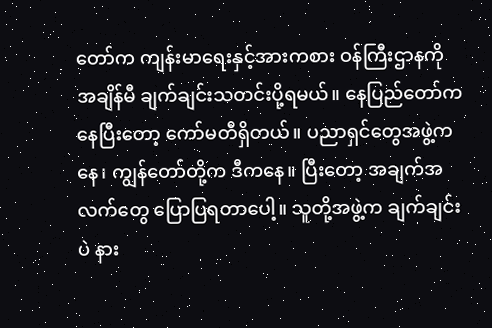တော်က ကျန်းမာရေးနှင့်အားကစား ဝန်ကြီးဌာနကို အချိန်မီ ချက်ချင်းသတင်းပို့ရမယ်။ နေပြည်တော်ကနေပြီးတော့ ကော်မတီရှိတယ်။ ပညာရှင်တွေအဖွဲ့ကနေ၊ ကျွန်တော်တို့က ဒီကနေ။ ပြီးတော့ အချက်အလက်တွေ ပြောပြရတာပေါ့။ သူတို့အဖွဲ့က ချက်ချင်းပဲ နား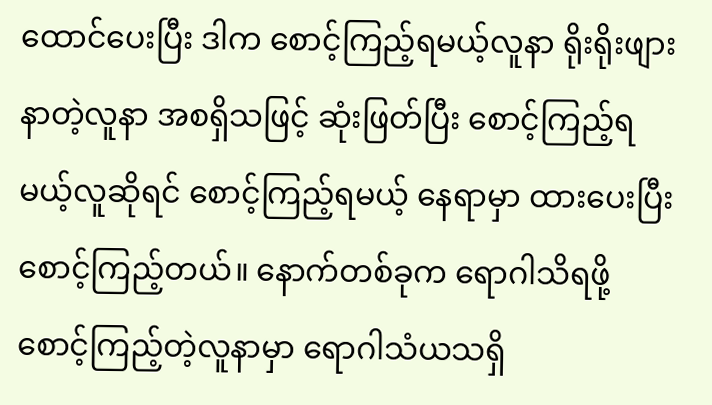ထောင်ပေးပြီး ဒါက စောင့်ကြည့်ရမယ့်လူနာ ရိုးရိုးဖျားနာတဲ့လူနာ အစရှိသဖြင့် ဆုံးဖြတ်ပြီး စောင့်ကြည့်ရမယ့်လူဆိုရင် စောင့်ကြည့်ရမယ့် နေရာမှာ ထားပေးပြီး စောင့်ကြည့်တယ်။ နောက်တစ်ခုက ရောဂါသိရဖို့ စောင့်ကြည့်တဲ့လူနာမှာ ရောဂါသံယသရှိ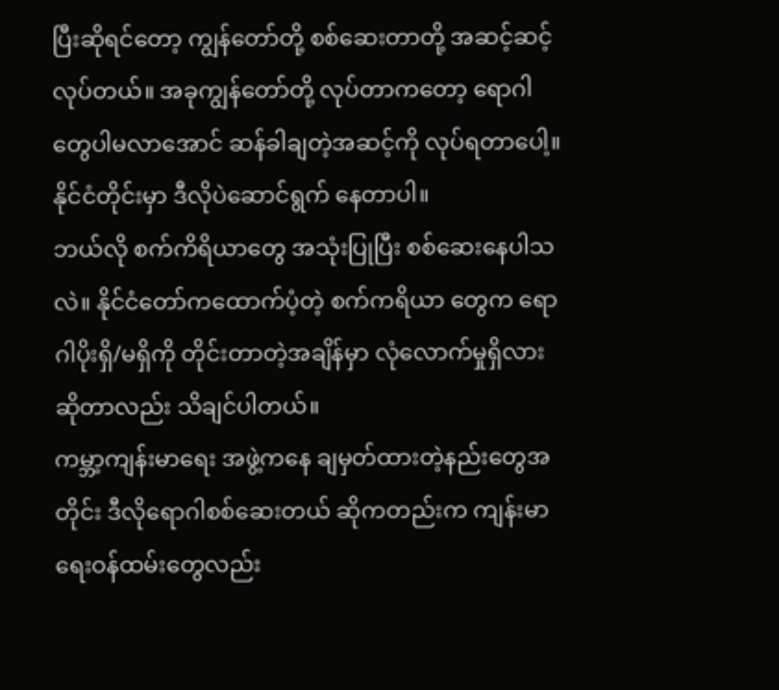ပြီးဆိုရင်တော့ ကျွန်တော်တို့ စစ်ဆေးတာတို့ အဆင့်ဆင့်လုပ်တယ်။ အခုကျွန်တော်တို့ လုပ်တာကတော့ ရောဂါတွေပါမလာအောင် ဆန်ခါချတဲ့အဆင့်ကို လုပ်ရတာပေါ့။ နိုင်ငံတိုင်းမှာ ဒီလိုပဲဆောင်ရွက် နေတာပါ။
ဘယ်လို စက်ကိရိယာတွေ အသုံးပြုပြီး စစ်ဆေးနေပါသလဲ။ နိုင်ငံတော်ကထောက်ပံ့တဲ့ စက်ကရိယာ တွေက ရောဂါပိုးရှိ/မရှိကို တိုင်းတာတဲ့အချိန်မှာ လုံလောက်မှုရှိလားဆိုတာလည်း သိချင်ပါတယ်။
ကမ္ဘာ့ကျန်းမာရေး အဖွဲ့ကနေ ချမှတ်ထားတဲ့နည်းတွေအတိုင်း ဒီလိုရောဂါစစ်ဆေးတယ် ဆိုကတည်းက ကျန်းမာရေးဝန်ထမ်းတွေလည်း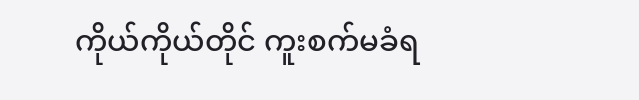ကိုယ်ကိုယ်တိုင် ကူးစက်မခံရ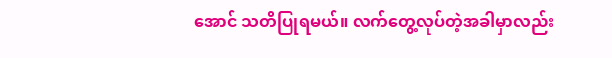အောင် သတိပြုရမယ်။ လက်တွေ့လုပ်တဲ့အခါမှာလည်း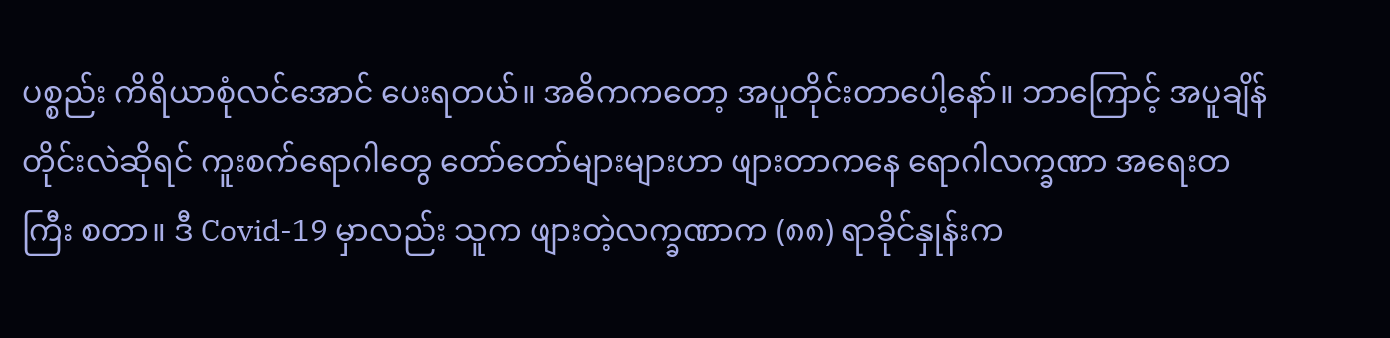ပစ္စည်း ကိရိယာစုံလင်အောင် ပေးရတယ်။ အဓိကကတော့ အပူတိုင်းတာပေါ့နော်။ ဘာကြောင့် အပူချိန်တိုင်းလဲဆိုရင် ကူးစက်ရောဂါတွေ တော်တော်များများဟာ ဖျားတာကနေ ရောဂါလက္ခဏာ အရေးတကြီး စတာ။ ဒီ Covid-19 မှာလည်း သူက ဖျားတဲ့လက္ခဏာက (၈၈) ရာခိုင်နှုန်းက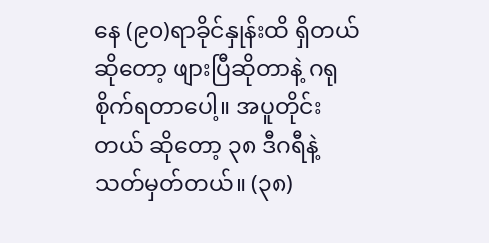နေ (၉၀)ရာခိုင်နှုန်းထိ ရှိတယ်ဆိုတော့ ဖျားပြီဆိုတာနဲ့ ဂရုစိုက်ရတာပေါ့။ အပူတိုင်းတယ် ဆိုတော့ ၃၈ ဒီဂရီနဲ့ သတ်မှတ်တယ်။ (၃၈)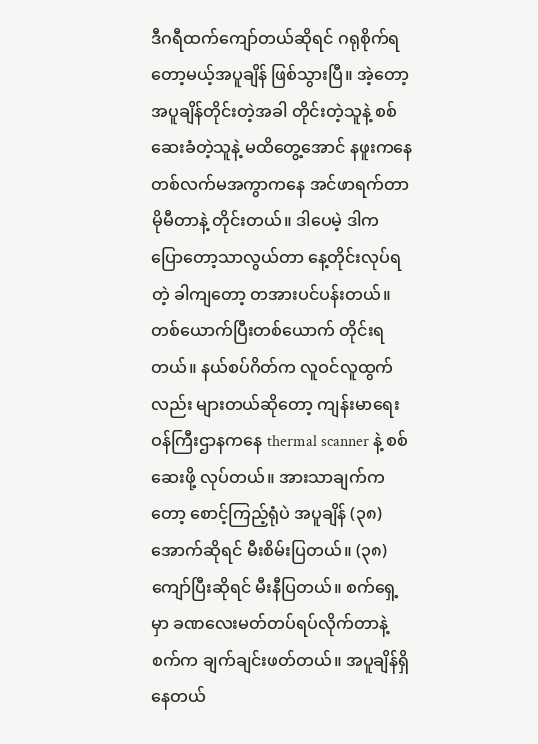ဒီဂရီထက်ကျော်တယ်ဆိုရင် ဂရုစိုက်ရတော့မယ့်အပူချိန် ဖြစ်သွားပြီ။ အဲ့တော့ အပူချိန်တိုင်းတဲ့အခါ တိုင်းတဲ့သူနဲ့ စစ်ဆေးခံတဲ့သူနဲ့ မထိတွေ့အောင် နဖူးကနေ တစ်လက်မအကွာကနေ အင်ဖာရက်တာမိုမီတာနဲ့ တိုင်းတယ်။ ဒါပေမဲ့ ဒါက ပြောတော့သာလွယ်တာ နေ့တိုင်းလုပ်ရတဲ့ ခါကျတော့ တအားပင်ပန်းတယ်။ တစ်ယောက်ပြီးတစ်ယောက် တိုင်းရတယ်။ နယ်စပ်ဂိတ်က လူဝင်လူထွက်လည်း များတယ်ဆိုတော့ ကျန်းမာရေးဝန်ကြီးဌာနကနေ thermal scanner နဲ့ စစ်ဆေးဖို့ လုပ်တယ်။ အားသာချက်ကတော့ စောင့်ကြည့်ရုံပဲ အပူချိန် (၃၈) အောက်ဆိုရင် မီးစိမ်းပြတယ်။ (၃၈)ကျော်ပြီးဆိုရင် မီးနီပြတယ်။ စက်ရှေ့မှာ ခဏလေးမတ်တပ်ရပ်လိုက်တာနဲ့ စက်က ချက်ချင်းဖတ်တယ်။ အပူချိန်ရှိနေတယ်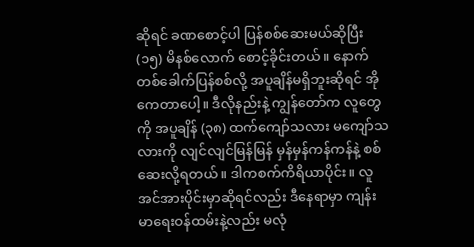ဆိုရင် ခဏစောင့်ပါ ပြန်စစ်ဆေးမယ်ဆိုပြီး (၁၅) မိနစ်လောက် စောင့်ခိုင်းတယ်။ နောက်တစ်ခေါက်ပြန်စစ်လို့ အပူချိန်မရှိဘူးဆိုရင် အိုကေတာပေါ့။ ဒီလိုနည်းနဲ့ ကျွန်တော်က လူတွေကို အပူချိန် (၃၈) ထက်ကျော်သလား မကျော်သလားကို လျင်လျင်မြန်မြန် မှန်မှန်ကန်ကန်နဲ့ စစ်ဆေးလို့ရတယ်။ ဒါကစက်ကိရိယာပိုင်း။ လူအင်အားပိုင်းမှာဆိုရင်လည်း ဒီနေရာမှာ ကျန်းမာရေးဝန်ထမ်းနဲ့လည်း မလုံ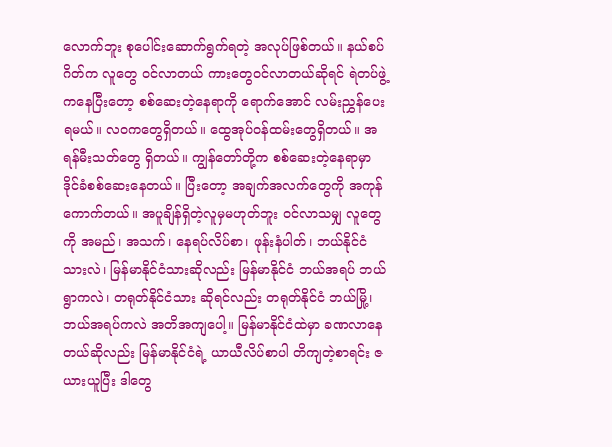လောက်ဘူး စုပေါင်းဆောက်ရွက်ရတဲ့ အလုပ်ဖြစ်တယ်။ နယ်စပ်ဂိတ်က လူတွေ ဝင်လာတယ် ကားတွေဝင်လာတယ်ဆိုရင် ရဲတပ်ဖွဲ့ကနေပြီးတော့ စစ်ဆေးတဲ့နေရာကို ရောက်အောင် လမ်းညွှန်ပေးရမယ်။ လဝကတွေရှိတယ်။ ထွေအုပ်ဝန်ထမ်းတွေရှိတယ်။ အရန်မီးသတ်တွေ ရှိတယ်။ ကျွန်တော်တို့က စစ်ဆေးတဲ့နေရာမှာ ဒိုင်ခံစစ်ဆေးနေတယ်။ ပြီးတော့ အချက်အလက်တွေကို အကုန်ကောက်တယ်။ အပူချိန်ရှိတဲ့လူမှမဟုတ်ဘူး ဝင်လာသမျှ လူတွေကို အမည်၊ အသက်၊ နေရပ်လိပ်စာ၊ ဖုန်းနံပါတ်၊ ဘယ်နိုင်ငံသားလဲ၊ မြန်မာနိုင်ငံသားဆိုလည်း မြန်မာနိုင်ငံ ဘယ်အရပ် ဘယ်ရွာကလဲ၊ တရုတ်နိုင်ငံသား ဆိုရင်လည်း တရုတ်နိုင်ငံ ဘယ်မြို့၊ဘယ်အရပ်ကလဲ အတိအကျပေါ့။ မြန်မာနိုင်ငံထဲမှာ ခဏလာနေတယ်ဆိုလည်း မြန်မာနိုင်ငံရဲ့ ယာယီလိပ်စာပါ တိကျတဲ့စာရင်း ဇယားယူပြီး ဒါတွေ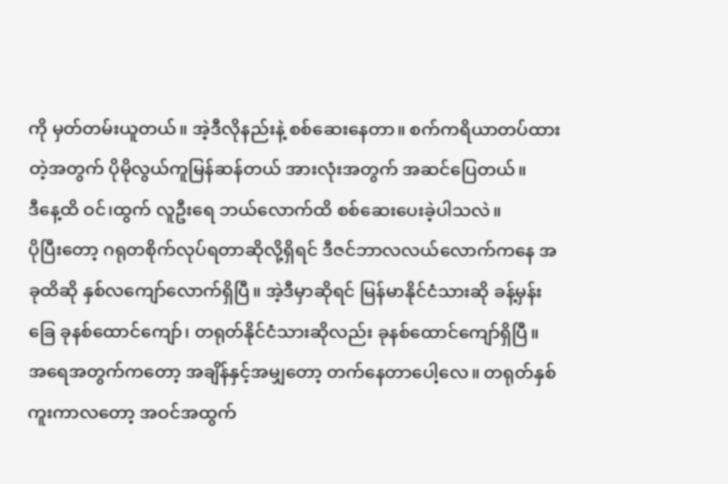ကို မှတ်တမ်းယူတယ်။ အဲ့ဒီလိုနည်းနဲ့ စစ်ဆေးနေတာ။ စက်ကရိယာတပ်ထားတဲ့အတွက် ပိုမိုလွယ်ကူမြန်ဆန်တယ် အားလုံးအတွက် အဆင်ပြေတယ်။
ဒီနေ့ထိ ဝင်၊ထွက် လူဦးရေ ဘယ်လောက်ထိ စစ်ဆေးပေးခဲ့ပါသလဲ။
ပိုပြီးတော့ ဂရုတစိုက်လုပ်ရတာဆိုလို့ရှိရင် ဒီဇင်ဘာလလယ်လောက်ကနေ အခုထိဆို နှစ်လကျော်လောက်ရှိပြီ။ အဲ့ဒီမှာဆိုရင် မြန်မာနိုင်ငံသားဆို ခန့်မှန်းခြေ ခုနစ်ထောင်ကျော်၊ တရုတ်နိုင်ငံသားဆိုလည်း ခုနစ်ထောင်ကျော်ရှိပြီ။ အရေအတွက်ကတော့ အချိန်နှင့်အမျှတော့ တက်နေတာပေါ့လေ။ တရုတ်နှစ်ကူးကာလတော့ အဝင်အထွက်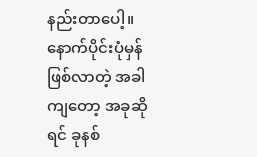နည်းတာပေါ့။ နောက်ပိုင်းပုံမှန်ဖြစ်လာတဲ့ အခါကျတော့ အခုဆိုရင် ခုနစ်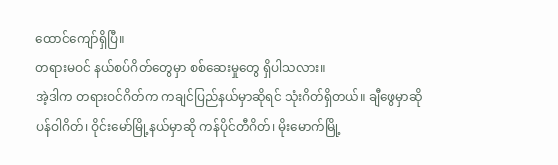ထောင်ကျော်ရှိပြီ။
တရားမဝင် နယ်စပ်ဂိတ်တွေမှာ စစ်ဆေးမှုတွေ ရှိပါသလား။
အဲ့ဒါက တရားဝင်ဂိတ်က ကချင်ပြည်နယ်မှာဆိုရင် သုံးဂိတ်ရှိတယ်။ ချီဖွေမှာဆို ပန်ဝါဂိတ်၊ ဝိုင်းမော်မြို့နယ်မှာဆို ကန်ပိုင်တီဂိတ်၊ မိုးမောက်မြို့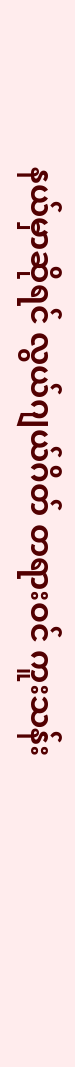နယ်မှာဆိုရင် လွယ်ဂျယ်ဂိတ် တရားဝင် ကူးသန်း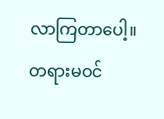လာကြတာပေါ့။ တရားမဝင်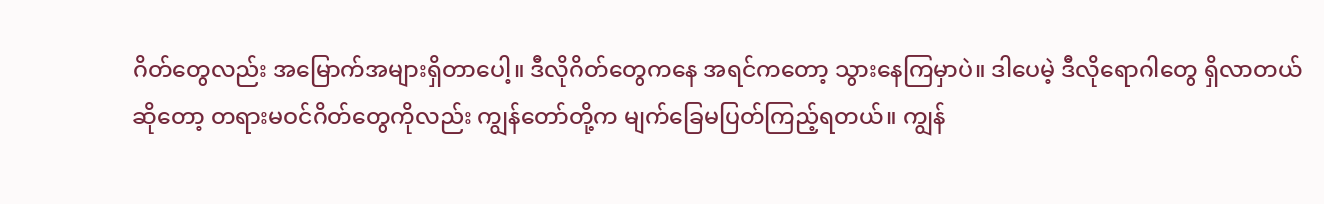ဂိတ်တွေလည်း အမြောက်အများရှိတာပေါ့။ ဒီလိုဂိတ်တွေကနေ အရင်ကတော့ သွားနေကြမှာပဲ။ ဒါပေမဲ့ ဒီလိုရောဂါတွေ ရှိလာတယ်ဆိုတော့ တရားမဝင်ဂိတ်တွေကိုလည်း ကျွန်တော်တို့က မျက်ခြေမပြတ်ကြည့်ရတယ်။ ကျွန်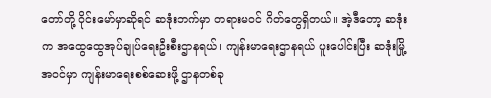တော်တို့ ဝိုင်းမော်မှာဆိုရင် ဆဒုံးဘက်မှာ တရားမဝင် ဂိတ်တွေရှိတယ်။ အဲ့ဒီတော့ ဆဒုံးက အထွေထွေအုပ်ချုပ်ရေးဦးစီးဌာနရယ်၊ ကျန်းမာရေးဌာနရယ် ပူးပေါင်းပြီး ဆဒုံးမြို့အဝင်မှာ ကျန်းမာရေးစစ်ဆေးဖို့ ဌာနတစ်ခု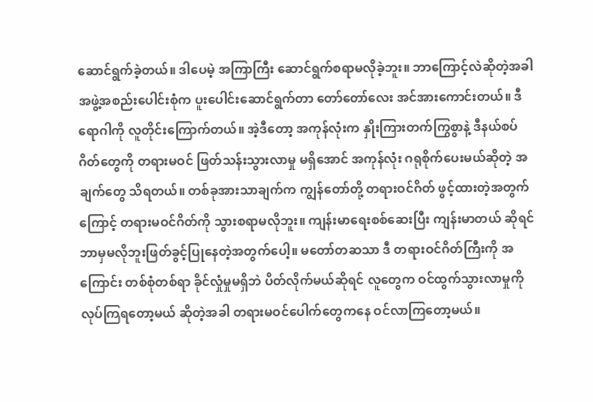ဆောင်ရွက်ခဲ့တယ်။ ဒါပေမဲ့ အကြာကြီး ဆောင်ရွက်စရာမလိုခဲ့ဘူး။ ဘာကြောင့်လဲဆိုတဲ့အခါ အဖွဲ့အစည်းပေါင်းစုံက ပူးပေါင်းဆောင်ရွက်တာ တော်တော်လေး အင်အားကောင်းတယ်။ ဒီရောဂါကို လူတိုင်းကြောက်တယ်။ အဲ့ဒီတော့ အကုန်လုံးက နှိုးကြားတက်ကြွစွာနဲ့ ဒီနယ်စပ်ဂိတ်တွေကို တရားမဝင် ဖြတ်သန်းသွားလာမှု မရှိအောင် အကုန်လုံး ဂရုစိုက်ပေးမယ်ဆိုတဲ့ အချက်တွေ သိရတယ်။ တစ်ခုအားသာချက်က ကျွန်တော်တို့ တရားဝင်ဂိတ် ဖွင့်ထားတဲ့အတွက်ကြောင့် တရားမဝင်ဂိတ်ကို သွားစရာမလိုဘူး။ ကျန်းမာရေးစစ်ဆေးပြီး ကျန်းမာတယ် ဆိုရင် ဘာမှမလိုဘူးဖြတ်ခွင့်ပြုနေတဲ့အတွက်ပေါ့။ မတော်တဆသာ ဒီ တရားဝင်ဂိတ်ကြီးကို အကြောင်း တစ်စုံတစ်ရာ ခိုင်လှုံမှုမရှိဘဲ ပိတ်လိုက်မယ်ဆိုရင် လူတွေက ဝင်ထွက်သွားလာမှုကို လုပ်ကြရတော့မယ် ဆိုတဲ့အခါ တရားမဝင်ပေါက်တွေကနေ ဝင်လာကြတော့မယ်။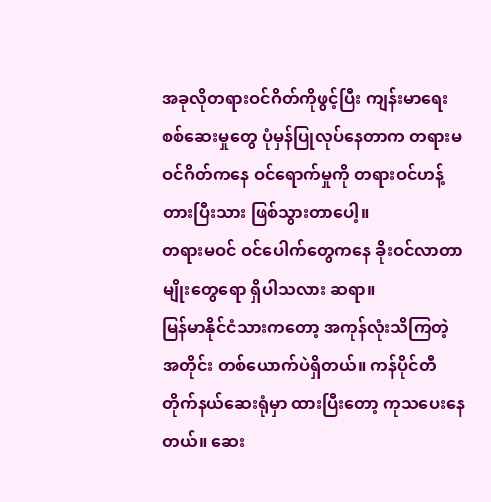အခုလိုတရားဝင်ဂိတ်ကိုဖွင့်ပြီး ကျန်းမာရေး စစ်ဆေးမှုတွေ ပုံမှန်ပြုလုပ်နေတာက တရားမဝင်ဂိတ်ကနေ ဝင်ရောက်မှုကို တရားဝင်ဟန့်တားပြီးသား ဖြစ်သွားတာပေါ့။
တရားမဝင် ဝင်ပေါက်တွေကနေ ခိုးဝင်လာတာမျိုးတွေရော ရှိပါသလား ဆရာ။
မြန်မာနိုင်ငံသားကတော့ အကုန်လုံးသိကြတဲ့ အတိုင်း တစ်ယောက်ပဲရှိတယ်။ ကန်ပိုင်တီ တိုက်နယ်ဆေးရုံမှာ ထားပြီးတော့ ကုသပေးနေတယ်။ ဆေး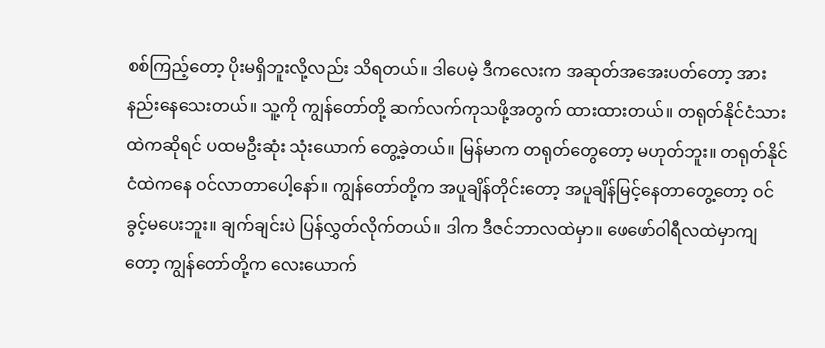စစ်ကြည့်တော့ ပိုးမရှိဘူးလို့လည်း သိရတယ်။ ဒါပေမဲ့ ဒီကလေးက အဆုတ်အအေးပတ်တော့ အားနည်းနေသေးတယ်။ သူ့ကို ကျွန်တော်တို့ ဆက်လက်ကုသဖို့အတွက် ထားထားတယ်။ တရုတ်နိုင်ငံသားထဲကဆိုရင် ပထမဦးဆုံး သုံးယောက် တွေ့ခဲ့တယ်။ မြန်မာက တရုတ်တွေတော့ မဟုတ်ဘူး။ တရုတ်နိုင်ငံထဲကနေ ဝင်လာတာပေါ့နော်။ ကျွန်တော်တို့က အပူချိန်တိုင်းတော့ အပူချိန်မြင့်နေတာတွေ့တော့ ဝင်ခွင့်မပေးဘူး။ ချက်ချင်းပဲ ပြန်လွှတ်လိုက်တယ်။ ဒါက ဒီဇင်ဘာလထဲမှာ။ ဖေဖော်ဝါရီလထဲမှာကျတော့ ကျွန်တော်တို့က လေးယောက်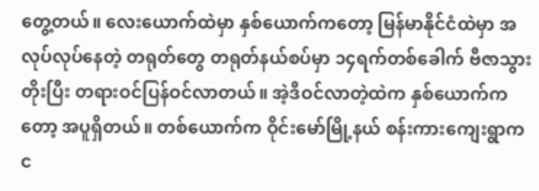တွေ့တယ်။ လေးယောက်ထဲမှာ နှစ်ယောက်ကတော့ မြန်မာနိုင်ငံထဲမှာ အလုပ်လုပ်နေတဲ့ တရုတ်တွေ တရုတ်နယ်စပ်မှာ ၁၄ရက်တစ်ခေါက် ဗီဇာသွားတိုးပြီး တရားဝင်ပြန်ဝင်လာတယ်။ အဲ့ဒီဝင်လာတဲ့ထဲက နှစ်ယောက်ကတော့ အပူရှိတယ်။ တစ်ယောက်က ဝိုင်းမော်မြို့နယ် စန်းကားကျေးရွာက င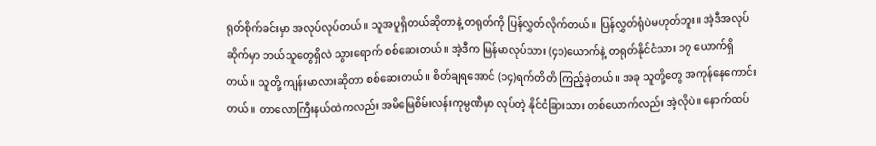ရုတ်စိုက်ခင်းမှာ အလုပ်လုပ်တယ်။ သူအပူရှိတယ်ဆိုတာနဲ့ တရုတ်ကို ပြန်လွှတ်လိုက်တယ်။ ပြန်လွှတ်ရုံပဲမဟုတ်ဘူး။ အဲ့ဒီအလုပ်ဆိုက်မှာ ဘယ်သူတွေရှိလဲ သွားရောက် စစ်ဆေးတယ်။ အဲ့ဒီက မြန်မာလုပ်သား (၄၁)ယောက်နဲ့ တရုတ်နိုင်ငံသား ၁၇ ယောက်ရှိတယ်။ သူတို့ ကျန်းမာလားဆိုတာ စစ်ဆေးတယ်။ စိတ်ချရအောင် (၁၄)ရက်တိတိ ကြည့်ခဲ့တယ်။ အခု သူတို့တွေ အကုန်နေကောင်းတယ်။ တာလောကြီးနယ်ထဲကလည်း အမိမြေစိမ်းလန်းကုမ္ပဏီမှာ လုပ်တဲ့ နိုင်ငံခြားသား တစ်ယောက်လည်း အဲ့လိုပဲ။ နောက်ထပ်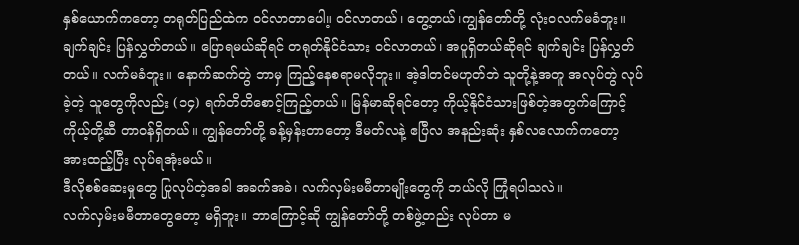နှစ်ယောက်ကတော့ တရုတ်ပြည်ထဲက ဝင်လာတာပေါ။့ ဝင်လာတယ်၊ တွေ့တယ်၊ကျွန်တော်တို့ လုံးဝလက်မခံဘူး။ ချက်ချင်း ပြန်လွှတ်တယ်။ ပြောရမယ်ဆိုရင် တရုတ်နိုင်ငံသား ဝင်လာတယ်၊ အပူရှိတယ်ဆိုရင် ချက်ချင်း ပြန်လွှတ်တယ်။ လက်မခံဘူး။ နောက်ဆက်တွဲ ဘာမှ ကြည့်နေစရာမလိုဘူး။ အဲ့ဒါတင်မဟုတ်ဘဲ သူတို့နဲ့အတူ အလုပ်တွဲ လုပ်ခဲ့တဲ့ သူတွေကိုလည်း (၁၄) ရက်တိတိစောင့်ကြည့်တယ်။ မြန်မာဆိုရင်တော့ ကိုယ့်နိုင်ငံသားဖြစ်တဲ့အတွက်ကြောင့် ကိုယ့်တို့ဆီ တာဝန်ရှိတယ်။ ကျွန်တော်တို့ ခန့်မှန်းတာတော့ ဒီမတ်လနဲ့ ဧပြီလ အနည်းဆုံး နှစ်လလောက်ကတော့ အားထည့်ပြီး လုပ်ရအုံးမယ်။
ဒီလိုစစ်ဆေးမှုတွေ ပြုလုပ်တဲ့အခါ အခက်အခဲ၊ လက်လှမ်းမမီတာမျိုးတွေကို ဘယ်လို ကြုံရပါသလဲ။
လက်လှမ်းမမီတာတွေတော့ မရှိဘူး။ ဘာကြောင့်ဆို ကျွန်တော်တို့ တစ်ဖွဲ့တည်း လုပ်တာ မ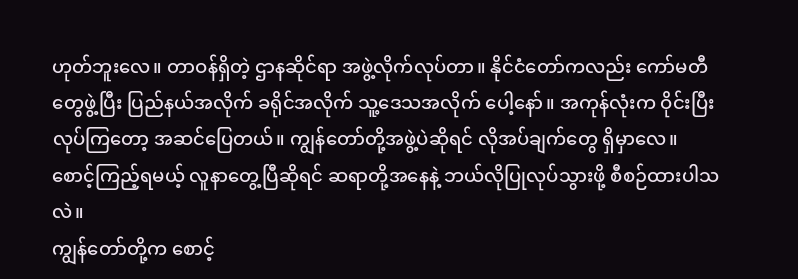ဟုတ်ဘူးလေ။ တာဝန်ရှိတဲ့ ဌာနဆိုင်ရာ အဖွဲ့လိုက်လုပ်တာ။ နိုင်ငံတော်ကလည်း ကော်မတီတွေဖွဲ့ပြီး ပြည်နယ်အလိုက် ခရိုင်အလိုက် သူ့ဒေသအလိုက် ပေါ့နော်။ အကုန်လုံးက ဝိုင်းပြီးလုပ်ကြတော့ အဆင်ပြေတယ်။ ကျွန်တော်တို့အဖွဲ့ပဲဆိုရင် လိုအပ်ချက်တွေ ရှိမှာလေ။
စောင့်ကြည့်ရမယ့် လူနာတွေ့ပြီဆိုရင် ဆရာတို့အနေနဲ့ ဘယ်လိုပြုလုပ်သွားဖို့ စီစဉ်ထားပါသလဲ။
ကျွန်တော်တို့က စောင့်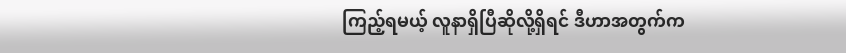ကြည့်ရမယ့် လူနာရှိပြီဆိုလို့ရှိရင် ဒီဟာအတွက်က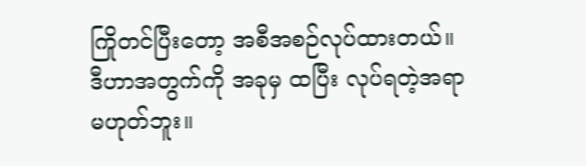ကြိုတင်ပြီးတော့ အစီအစဉ်လုပ်ထားတယ်။ ဒီဟာအတွက်ကို အခုမှ ထပြီး လုပ်ရတဲ့အရာမဟုတ်ဘူး။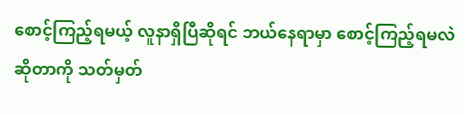စောင့်ကြည့်ရမယ့် လူနာရှိပြီဆိုရင် ဘယ်နေရာမှာ စောင့်ကြည့်ရမလဲဆိုတာကို သတ်မှတ်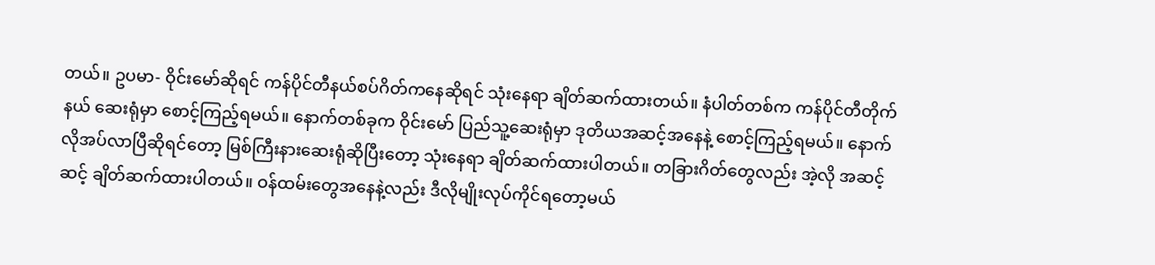တယ်။ ဥပမာ- ဝိုင်းမော်ဆိုရင် ကန်ပိုင်တီနယ်စပ်ဂိတ်ကနေဆိုရင် သုံးနေရာ ချိတ်ဆက်ထားတယ်။ နံပါတ်တစ်က ကန်ပိုင်တီတိုက်နယ် ဆေးရုံမှာ စောင့်ကြည့်ရမယ်။ နောက်တစ်ခုက ဝိုင်းမော် ပြည်သူ့ဆေးရုံမှာ ဒုတိယအဆင့်အနေနဲ့ စောင့်ကြည့်ရမယ်။ နောက်လိုအပ်လာပြီဆိုရင်တော့ မြစ်ကြီးနားဆေးရုံဆိုပြီးတော့ သုံးနေရာ ချိတ်ဆက်ထားပါတယ်။ တခြားဂိတ်တွေလည်း အဲ့လို အဆင့်ဆင့် ချိတ်ဆက်ထားပါတယ်။ ဝန်ထမ်းတွေအနေနဲ့လည်း ဒီလိုမျိုးလုပ်ကိုင်ရတော့မယ်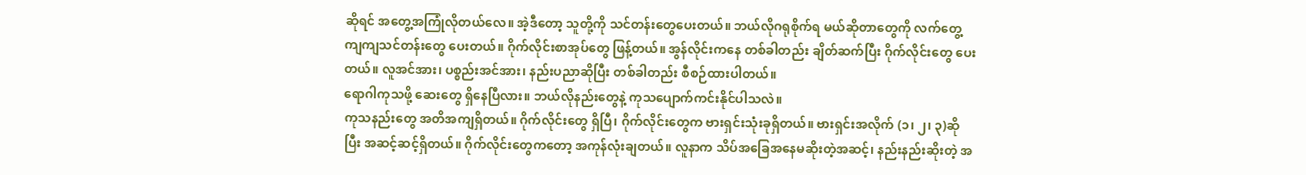ဆိုရင် အတွေ့အကြုံလိုတယ်လေ။ အဲ့ဒီတော့ သူတို့ကို သင်တန်းတွေပေးတယ်။ ဘယ်လိုဂရုစိုက်ရ မယ်ဆိုတာတွေကို လက်တွေ့ကျကျသင်တန်းတွေ ပေးတယ်။ ဂိုက်လိုင်းစာအုပ်တွေ ဖြန့်တယ်။ အွန်လိုင်းကနေ တစ်ခါတည်း ချိတ်ဆက်ပြီး ဂိုက်လိုင်းတွေ ပေးတယ်။ လူအင်အား၊ ပစ္စည်းအင်အား၊ နည်းပညာဆိုပြီး တစ်ခါတည်း စီစဉ်ထားပါတယ်။
ရောဂါကုသဖို့ ဆေးတွေ ရှိနေပြီလား။ ဘယ်လိုနည်းတွေနဲ့ ကုသပျောက်ကင်းနိုင်ပါသလဲ။
ကုသနည်းတွေ အတိအကျရှိတယ်။ ဂိုက်လိုင်းတွေ ရှိပြီ၊ ဂိုက်လိုင်းတွေက ဗားရှင်းသုံးခုရှိတယ်။ ဗားရှင်းအလိုက် (၁၊ ၂၊ ၃)ဆိုပြီး အဆင့်ဆင့်ရှိတယ်။ ဂိုက်လိုင်းတွေကတော့ အကုန်လုံးချတယ်။ လူနာက သိပ်အခြေအနေမဆိုးတဲ့အဆင့်၊ နည်းနည်းဆိုးတဲ့ အ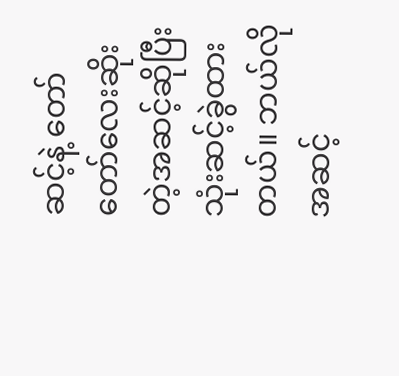ဆင့်နဲ့ တော်တော်လေးဆိုးတဲ့အဆင့်ဆိုပြီး သုံးဆင့်ခွဲထားတယ်။ ဘယ်လိုအဆင့်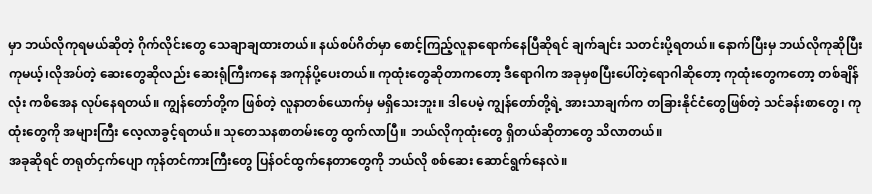မှာ ဘယ်လိုကုရမယ်ဆိုတဲ့ ဂိုက်လိုင်းတွေ သေချာချထားတယ်။ နယ်စပ်ဂိတ်မှာ စောင့်ကြည့်လူနာရောက်နေပြီဆိုရင် ချက်ချင်း သတင်းပို့ရတယ်။ နောက်ပြီးမှ ဘယ်လိုကုဆိုပြီး ကုမယ့်၊လိုအပ်တဲ့ ဆေးတွေဆိုလည်း ဆေးရုံကြီးကနေ အကုန်ပို့ပေးတယ်။ ကုထုံးတွေဆိုတာကတော့ ဒီရောဂါက အခုမှစပြီးပေါ်တဲ့ရောဂါဆိုတော့ ကုထုံးတွေကတော့ တစ်ချိန်လုံး ကစိအေန လုပ်နေရတယ်။ ကျွန်တော်တို့က ဖြစ်တဲ့ လူနာတစ်ယောက်မှ မရှိသေးဘူး။ ဒါပေမဲ့ ကျွန်တော်တို့ရဲ့ အားသာချက်က တခြားနိုင်ငံတွေဖြစ်တဲ့ သင်ခန်းစာတွေ၊ ကုထုံးတွေကို အများကြီး လေ့လာခွင့်ရတယ်။ သုတေသနစာတမ်းတွေ ထွက်လာပြီ။ ဘယ်လိုကုထုံးတွေ ရှိတယ်ဆိုတာတွေ သိလာတယ်။
အခုဆိုရင် တရုတ်ငှက်ပျော ကုန်တင်ကားကြီးတွေ ပြန်ဝင်ထွက်နေတာတွေကို ဘယ်လို စစ်ဆေး ဆောင်ရွက်နေလဲ။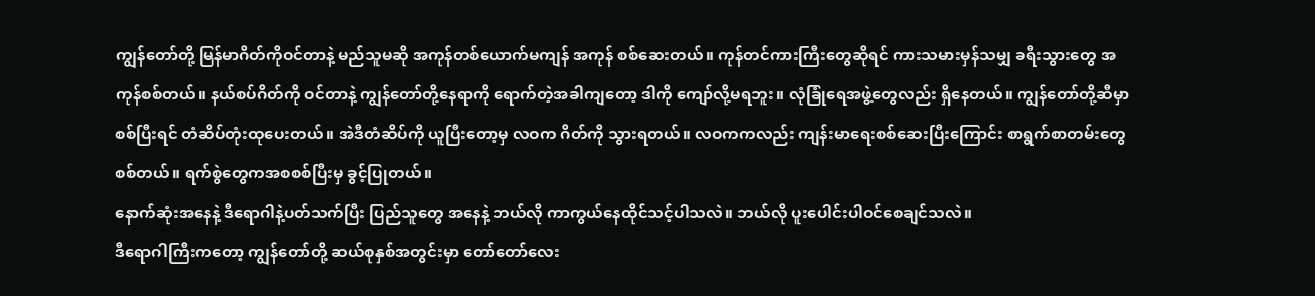ကျွန်တော်တို့ မြန်မာဂိတ်ကိုဝင်တာနဲ့ မည်သူမဆို အကုန်တစ်ယောက်မကျန် အကုန် စစ်ဆေးတယ်။ ကုန်တင်ကားကြီးတွေဆိုရင် ကားသမားမှန်သမျှ ခရီးသွားတွေ အကုန်စစ်တယ်။ နယ်စပ်ဂိတ်ကို ဝင်တာနဲ့ ကျွန်တော်တို့နေရာကို ရောက်တဲ့အခါကျတော့ ဒါကို ကျော်လို့မရဘူး။ လုံခြုံရေအဖွဲ့တွေလည်း ရှိနေတယ်။ ကျွန်တော်တို့ဆီမှာစစ်ပြီးရင် တံဆိပ်တုံးထုပေးတယ်။ အဲဒီတံဆိပ်ကို ယူပြီးတော့မှ လဝက ဂိတ်ကို သွားရတယ်။ လဝကကလည်း ကျန်းမာရေးစစ်ဆေးပြီးကြောင်း စာရွက်စာတမ်းတွေစစ်တယ်။ ရက်စွဲတွေကအစစစ်ပြီးမှ ခွင့်ပြုတယ်။
နောက်ဆုံးအနေနဲ့ ဒီရောဂါနဲ့ပတ်သက်ပြီး ပြည်သူတွေ အနေနဲ့ ဘယ်လို ကာကွယ်နေထိုင်သင့်ပါသလဲ။ ဘယ်လို ပူးပေါင်းပါဝင်စေချင်သလဲ။
ဒီရောဂါကြီးကတော့ ကျွန်တော်တို့ ဆယ်စုနှစ်အတွင်းမှာ တော်တော်လေး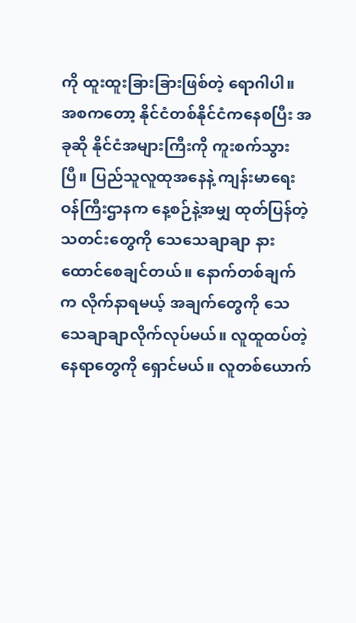ကို ထူးထူးခြားခြားဖြစ်တဲ့ ရောဂါပါ။ အစကတော့ နိုင်ငံတစ်နိုင်ငံကနေစပြီး အခုဆို နိုင်ငံအများကြီးကို ကူးစက်သွားပြီ။ ပြည်သူလူထုအနေနဲ့ ကျန်းမာရေး ဝန်ကြီးဌာနက နေ့စဉ်နဲ့အမျှ ထုတ်ပြန်တဲ့ သတင်းတွေကို သေသေချာချာ နားထောင်စေချင်တယ်။ နောက်တစ်ချက်က လိုက်နာရမယ့် အချက်တွေကို သေသေချာချာလိုက်လုပ်မယ်။ လူထူထပ်တဲ့ နေရာတွေကို ရှောင်မယ်။ လူတစ်ယောက်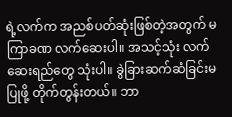ရဲ့လက်က အညစ်ပတ်ဆုံးဖြစ်တဲ့အတွက် မကြာခဏ လက်ဆေးပါ။ အသင့်သုံး လက်ဆေးရည်တွေ သုံးပါ။ ခွဲခြားဆက်ဆံခြင်းမပြုဖို့ တိုက်တွန်းတယ်။ ဘာ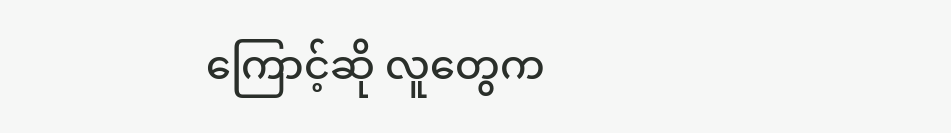ကြောင့်ဆို လူတွေက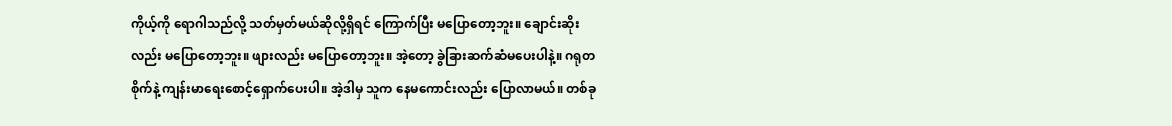ကိုယ့်ကို ရောဂါသည်လို့ သတ်မှတ်မယ်ဆိုလို့ရှိရင် ကြောက်ပြီး မပြောတော့ဘူး။ ချောင်းဆိုးလည်း မပြောတော့ဘူး။ ဖျားလည်း မပြောတော့ဘူး။ အဲ့တော့ ခွဲခြားဆက်ဆံမပေးပါနဲ့။ ဂရုတစိုက်နဲ့ ကျန်းမာရေးစောင့်ရှောက်ပေးပါ။ အဲ့ဒါမှ သူက နေမကောင်းလည်း ပြောလာမယ်။ တစ်ခု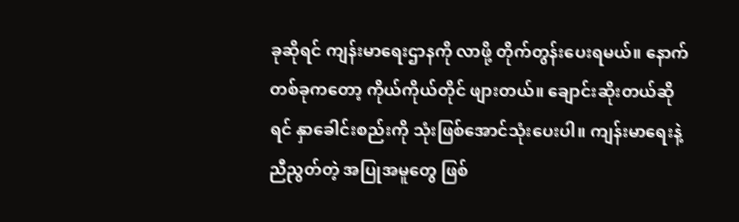ခုဆိုရင် ကျန်းမာရေးဌာနကို လာဖို့ တိုက်တွန်းပေးရမယ်။ နောက်တစ်ခုကတော့ ကိုယ်ကိုယ်တိုင် ဖျားတယ်။ ချောင်းဆိုးတယ်ဆိုရင် နှာခေါင်းစည်းကို သုံးဖြစ်အောင်သုံးပေးပါ။ ကျန်းမာရေးနဲ့ညီညွတ်တဲ့ အပြုအမူတွေ ဖြစ်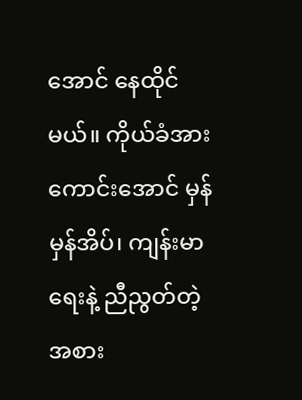အောင် နေထိုင်မယ်။ ကိုယ်ခံအားကောင်းအောင် မှန်မှန်အိပ်၊ ကျန်းမာရေးနဲ့ ညီညွတ်တဲ့ အစား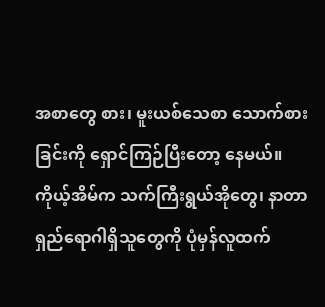အစာတွေ စား၊ မူးယစ်သေစာ သောက်စားခြင်းကို ရှောင်ကြဉ်ပြီးတော့ နေမယ်။ ကိုယ့်အိမ်က သက်ကြီးရွယ်အိုတွေ၊ နာတာရှည်ရောဂါရှိသူတွေကို ပုံမှန်လူထက်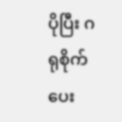ပိုပြီး ဂရုစိုက်ပေး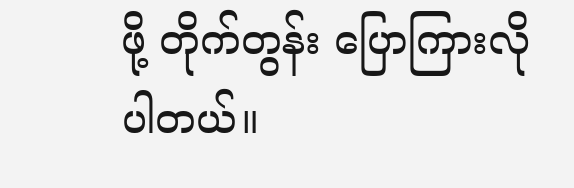ဖို့ တိုက်တွန်း ပြောကြားလိုပါတယ်။